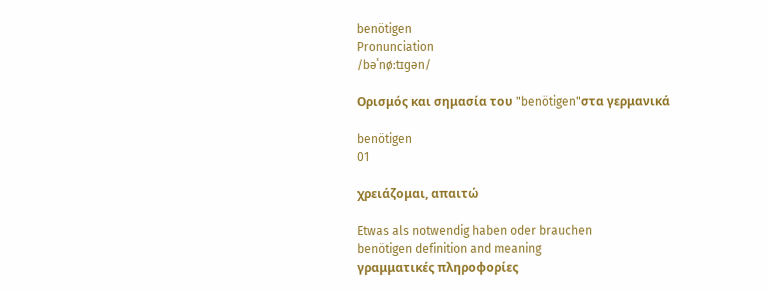benötigen
Pronunciation
/bəˈnøːtɪɡən/

Ορισμός και σημασία του "benötigen"στα γερμανικά

benötigen
01

χρειάζομαι, απαιτώ

Etwas als notwendig haben oder brauchen
benötigen definition and meaning
γραμματικές πληροφορίες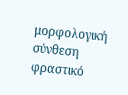μορφολογική σύνθεση
φραστικό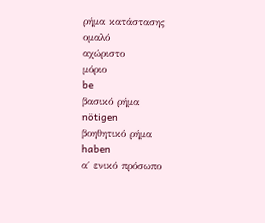ρήμα κατάστασης
ομαλό
αχώριστο
μόριο
be
βασικό ρήμα
nötigen
βοηθητικό ρήμα
haben
α΄ ενικό πρόσωπο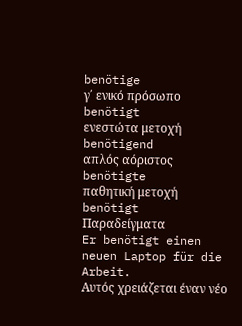benötige
γ΄ ενικό πρόσωπο
benötigt
ενεστώτα μετοχή
benötigend
απλός αόριστος
benötigte
παθητική μετοχή
benötigt
Παραδείγματα
Er benötigt einen neuen Laptop für die Arbeit.
Αυτός χρειάζεται έναν νέο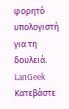φορητό υπολογιστή για τη δουλειά.
LanGeek
Κατεβάστε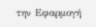την Εφαρμογή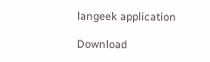langeek application

Download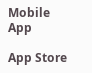Mobile App

App Store